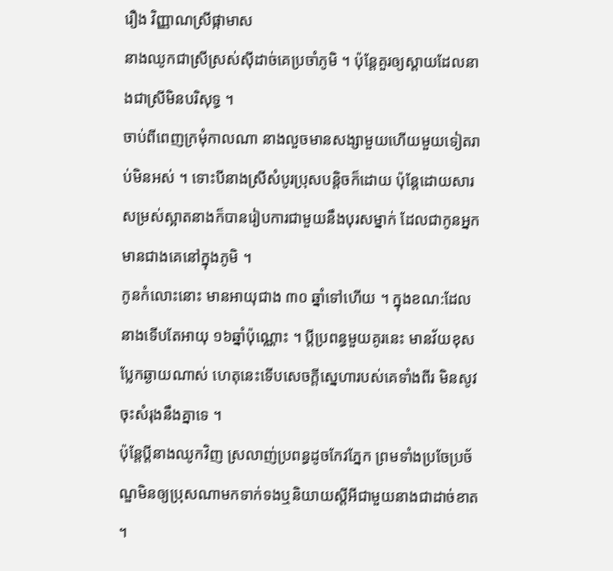រឿង វិញ្ញាណស្រីផ្កាមាស
នាងឈូកជាស្រីស្រស់ស៊ីដាច់គេប្រចាំភូមិ ។ ប៉ុន្តែគួរឲ្យស្ដាយដែលនាងជាស្រីមិនបរិសុទ្ធ ។
ចាប់ពីពេញក្រមុំកាលណា នាងលួចមានសង្សាមួយហើយមួយទៀតរាប់មិនអស់ ។ ទោះបីនាងស្រីសំបូរប្រុសបន្តិចក៏ដោយ ប៉ុន្តែដោយសារសម្រស់ស្អាតនាងក៏បានរៀបការជាមួយនឹងបុរសម្នាក់ ដែលជាកូនអ្នកមានជាងគេនៅក្នុងភូមិ ។
កូនកំលោះនោះ មានអាយុជាង ៣០ ឆ្នាំទៅហើយ ។ ក្នុងខណ:ដែលនាងទើបតែអាយុ ១៦ឆ្នាំប៉ុណ្ណោះ ។ ប្ដីប្រពន្ធមួយគូរនេះ មានវ័យខុសប្លែកឆ្ងាយណាស់ ហេតុនេះទើបសេចក្ដីស្នេហារបស់គេទាំងពីរ មិនសូវចុះសំរុងនឹងគ្នាទេ ។
ប៉ុន្តែប្ដីនាងឈូកវិញ ស្រលាញ់ប្រពន្ធដូចកែវភ្នែក ព្រមទាំងប្រចែប្រច័ណ្ឌមិនឲ្យប្រុសណាមកទាក់ទងឬនិយាយស្ដីអីជាមួយនាងជាដាច់ខាត ។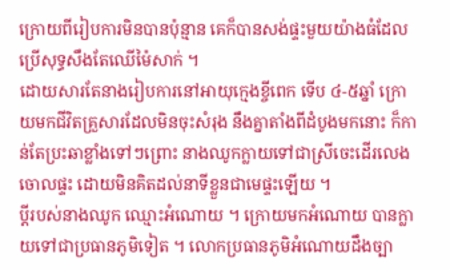ក្រោយពីរៀបការមិនបានប៉ុន្មាន គេក៏បានសង់ផ្ទះមួយយ៉ាងធំដែលប្រើសុទ្ធសឹងតែឈើម៉ៃសាក់ ។
ដោយសារតែនាងរៀបការនៅអាយុក្មេងខ្ចីពេក ទើប ៤-៥ឆ្នាំ ក្រោយមកជីវិតគ្រួសារដែលមិនចុះសំរុង នឹងគ្នាតាំងពីដំបូងមកនោះ ក៏កាន់តែប្រះឆាខ្លាំងទៅៗព្រោះ នាងឈូកក្លាយទៅជាស្រីចេះដើរលេងចោលផ្ទះ ដោយមិនគិតដល់នាទីខ្លួនជាមេផ្ទះឡើយ ។
ប្ដីរបស់នាងឈូក ឈ្មោះអំណោយ ។ ក្រោយមកអំណោយ បានក្លាយទៅជាប្រធានភូមិទៀត ។ លោកប្រធានភូមិអំណោយដឹងច្បា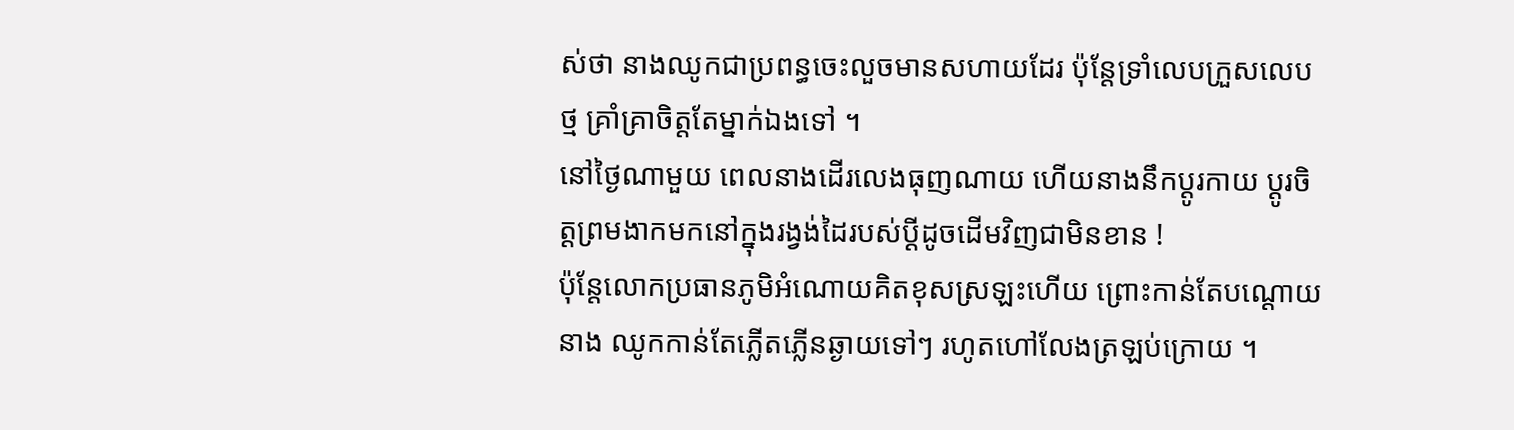ស់ថា នាងឈូកជាប្រពន្ធចេះលួចមានសហាយដែរ ប៉ុន្តែទ្រាំលេបក្រួសលេបថ្ម គ្រាំគ្រាចិត្តតែម្នាក់ឯងទៅ ។
នៅថ្ងៃណាមួយ ពេលនាងដើរលេងធុញណាយ ហើយនាងនឹកប្ដូរកាយ ប្ដូរចិត្តព្រមងាកមកនៅក្នុងរង្វង់ដៃរបស់ប្ដីដូចដើមវិញជាមិនខាន !
ប៉ុន្តែលោកប្រធានភូមិអំណោយគិតខុសស្រឡះហើយ ព្រោះកាន់តែបណ្ដោយ នាង ឈូកកាន់តែភ្លើតភ្លើនឆ្ងាយទៅៗ រហូតហៅលែងត្រឡប់ក្រោយ ។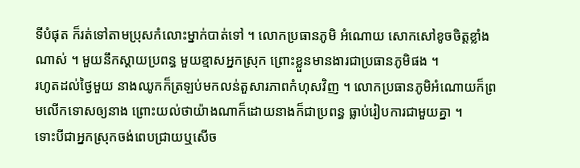ទីបំផុត ក៏រត់ទៅតាមប្រុសកំលោះម្នាក់បាត់ទៅ ។ លោកប្រធានភូមិ អំណោយ សោកសៅខូចចិត្តខ្លាំងណាស់ ។ មួយនឹកស្ដាយប្រពន្ធ មួយខ្មាសអ្នកស្រុក ព្រោះខ្លួនមានងារជាប្រធានភូមិផង ។
រហូតដល់ថ្ងៃមួយ នាងឈូកក៏ត្រឡប់មកលន់តួសារភាពកំហុសវិញ ។ លោកប្រធានភូមិអំណោយក៏ព្រមលើកទោសឲ្យនាង ព្រោះយល់ថាយ៉ាងណាក៏ដោយនាងក៏ជាប្រពន្ធ ធ្លាប់រៀបការជាមួយគ្នា ។
ទោះបីជាអ្នកស្រុកចង់ពេបជ្រាយឬសើច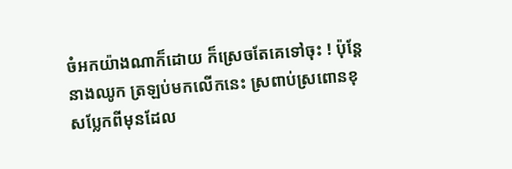ចំអកយ៉ាងណាក៏ដោយ ក៏ស្រេចតែគេទៅចុះ ! ប៉ុន្តែ នាងឈូក ត្រឡប់មកលើកនេះ ស្រពាប់ស្រពោនខុសប្លែកពីមុនដែល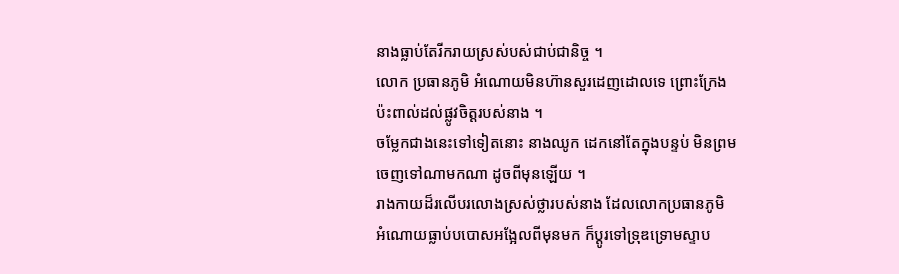នាងធ្លាប់តែរីករាយស្រស់បស់ជាប់ជានិច្ច ។
លោក ប្រធានភូមិ អំណោយមិនហ៊ានសួរដេញដោលទេ ព្រោះក្រែងប៉ះពាល់ដល់ផ្លូវចិត្តរបស់នាង ។
ចម្លែកជាងនេះទៅទៀតនោះ នាងឈូក ដេកនៅតែក្នុងបន្ទប់ មិនព្រមចេញទៅណាមកណា ដូចពីមុនឡើយ ។
រាងកាយដ៏រលើបរលោងស្រស់ថ្លារបស់នាង ដែលលោកប្រធានភូមិ អំណោយធ្លាប់បបោសអង្អែលពីមុនមក ក៏ប្ដូរទៅទ្រុឌទ្រោមស្ទាប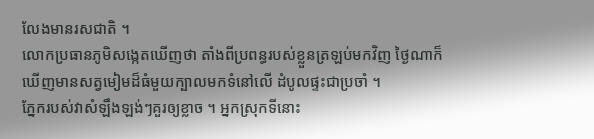លែងមានរសជាតិ ។
លោកប្រធានភូមិសង្កេតឃើញថា តាំងពីប្រពន្ធរបស់ខ្លួនត្រឡប់មកវិញ ថ្ងៃណាក៏ឃើញមានសត្វមៀមដ៏ធំមួយក្បាលមកទំនៅលើ ដំបូលផ្ទះជាប្រចាំ ។
ភ្នែករបស់វាសំឡឹងឡង់ៗគួរឲ្យខ្លាច ។ អ្នកស្រុកទីនោះ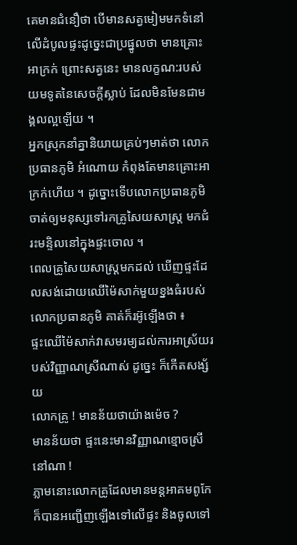គេមានជំនឿថា បើមានសត្វមៀមមកទំនៅលើដំបូលផ្ទះដូច្នេះជាប្រផ្នូលថា មានគ្រោះអាក្រក់ ព្រោះសត្វនេះ មានលក្ខណ:របស់យមទូតនៃសេចក្ដីស្លាប់ ដែលមិនមែនជាមង្គលល្អឡើយ ។
អ្នកស្រុកនាំគ្នានិយាយគ្រប់ៗមាត់ថា លោកប្រធានភូមិ អំណោយ កំពុងតែមានគ្រោះអាក្រក់ហើយ ។ ដូច្នោះទើបលោកប្រធានភូមិចាត់ឲ្យមនុស្សទៅរកគ្រូសៃយសាស្រ្ត មកជំរះមន្ទិលនៅក្នុងផ្ទះចោល ។
ពេលគ្រូសៃយសាស្រ្តមកដល់ ឃើញផ្ទះដែលសង់ដោយឈើម៉ៃសាក់មួយខ្នងធំរបស់លោកប្រធានភូមិ គាត់ក៏រអ៊ូឡើងថា ៖
ផ្ទះឈើម៉ៃសាក់វាសមរម្យដល់ការអាស្រ័យរបស់វិញ្ញាណស្រីណាស់ ដូច្នេះ ក៏កើតសង្ស័យ
លោកគ្រូ ! មានន័យថាយ៉ាងម៉េច ?
មានន័យថា ផ្ទះនេះមានវិញ្ញាណខ្មោចស្រីនៅណា !
ភ្លាមនោះលោកគ្រូដែលមានមន្តអាគមពូកែ ក៏បានអញ្ជើញឡើងទៅលើផ្ទះ និងចូលទៅ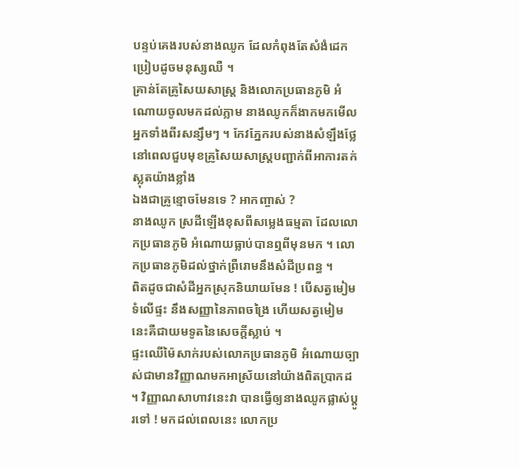បន្ទប់គេងរបស់នាងឈូក ដែលកំពុងតែសំងំដេកប្រៀបដូចមនុស្សឈឺ ។
គ្រាន់តែគ្រូសៃយសាស្រ្ត និងលោកប្រធានភូមិ អំណោយចូលមកដល់ភ្លាម នាងឈូកក៏ងាកមកមើលអ្នកទាំងពីរសន្សឹមៗ ។ កែវភ្នែករបស់នាងសំឡឹងថ្លែ នៅពេលជួបមុខគ្រូសៃយសាស្រ្តបញ្ជាក់ពីអាការតក់ស្លុតយ៉ាងខ្លាំង
ឯងជាគ្រូខ្មោចមែនទេ ? អាកញ្ចាស់ ?
នាងឈូក ស្រដីឡើងខុសពីសម្លេងធម្មតា ដែលលោកប្រធានភូមិ អំណោយធ្លាប់បានឮពីមុនមក ។ លោកប្រធានភូមិដល់ថ្នាក់ពឺ្ររោមនឹងសំដីប្រពន្ធ ។
ពិតដូចជាសំដីអ្នកស្រុកនិយាយមែន ! បើសត្វមៀមទំលើផ្ទះ នឹងសញ្ញានៃភាពចង្រៃ ហើយសត្វមៀមនេះគឺជាយមទូតនៃសេចក្ដីស្លាប់ ។
ផ្ទះឈើម៉ៃសាក់របស់លោកប្រធានភូមិ អំណោយច្បាស់ជាមានវិញ្ញាណមកអាស្រ័យនៅយ៉ាងពិតប្រាកដ ។ វិញ្ញាណសាហាវនេះវា បានធ្វើឲ្យនាងឈូកផ្លាស់ប្ដូរទៅ ! មកដល់ពេលនេះ លោកប្រ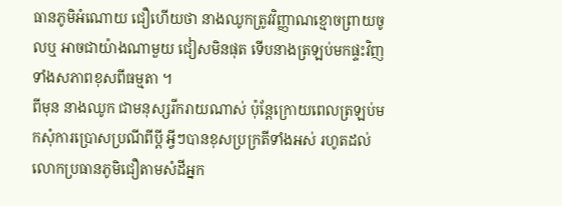ធានភូមិអំណោយ ជឿហើយថា នាងឈូកត្រូវវិញ្ញាណខ្មោចព្រាយចូលឬ អាចជាយ៉ាងណាមួយ ជៀសមិនផុត ទើបនាងត្រឡប់មកផ្ទះវិញទាំងសភាពខុសពីធម្មតា ។
ពីមុន នាងឈូក ជាមនុស្សរីករាយណាស់ ប៉ុន្តែក្រោយពេលត្រឡប់មកសុំការប្រោសប្រណីពីប្ដី អ្វីៗបានខុសប្រក្រតីទាំងអស់ រហូតដល់លោកប្រធានភូមិជឿតាមសំដីអ្នក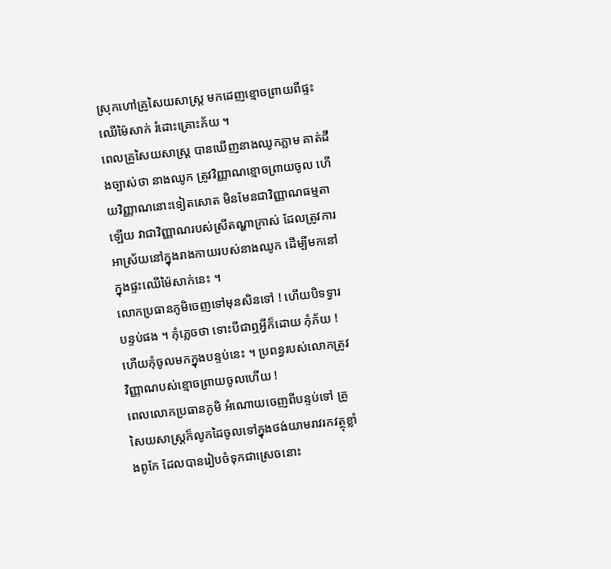ស្រុកហៅគ្រូសៃយសាស្រ្ត មកដេញខ្មោចព្រាយពីផ្ទះឈើម៉ៃសាក់ រំដោះគ្រោះភ័យ ។
ពេលគ្រូសៃយសាស្រ្ត បានឃើញនាងឈូកភ្លាម គាត់ដឹងច្បាស់ថា នាងឈូក ត្រូវវិញ្ញាណខ្មោចព្រាយចូល ហើយវិញ្ញាណនោះទៀតសោត មិនមែនជាវិញ្ញាណធម្មតាឡើយ វាជាវិញ្ញាណរបស់ស្រីតណ្ហាក្រាស់ ដែលត្រូវការអាស្រ័យនៅក្នុងរាងកាយរបស់នាងឈូក ដើម្បីមកនៅក្នុងផ្ទះឈើម៉ៃសាក់នេះ ។
លោកប្រធានភូមិចេញទៅមុនសិនទៅ ! ហើយបិទទ្វារបន្ទប់ផង ។ កុំភ្លេចថា ទោះបីជាឮអ្វីក៏ដោយ កុំភ័យ ! ហើយកុំចូលមកក្នុងបន្ទប់នេះ ។ ប្រពន្ធរបស់លោកត្រូវវិញ្ញាណបស់ខ្មោចព្រាយចូលហើយ !
ពេលលោកប្រធានភូមិ អំណោយចេញពីបន្ទប់ទៅ គ្រូសៃយសាស្រ្តក៏លូកដៃចូលទៅក្នុងថង់យាមរាវរកវត្ថុខ្លាំងពូកែ ដែលបានរៀបចំទុកជាស្រេចនោះ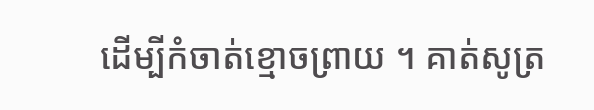ដើម្បីកំចាត់ខ្មោចព្រាយ ។ គាត់សូត្រ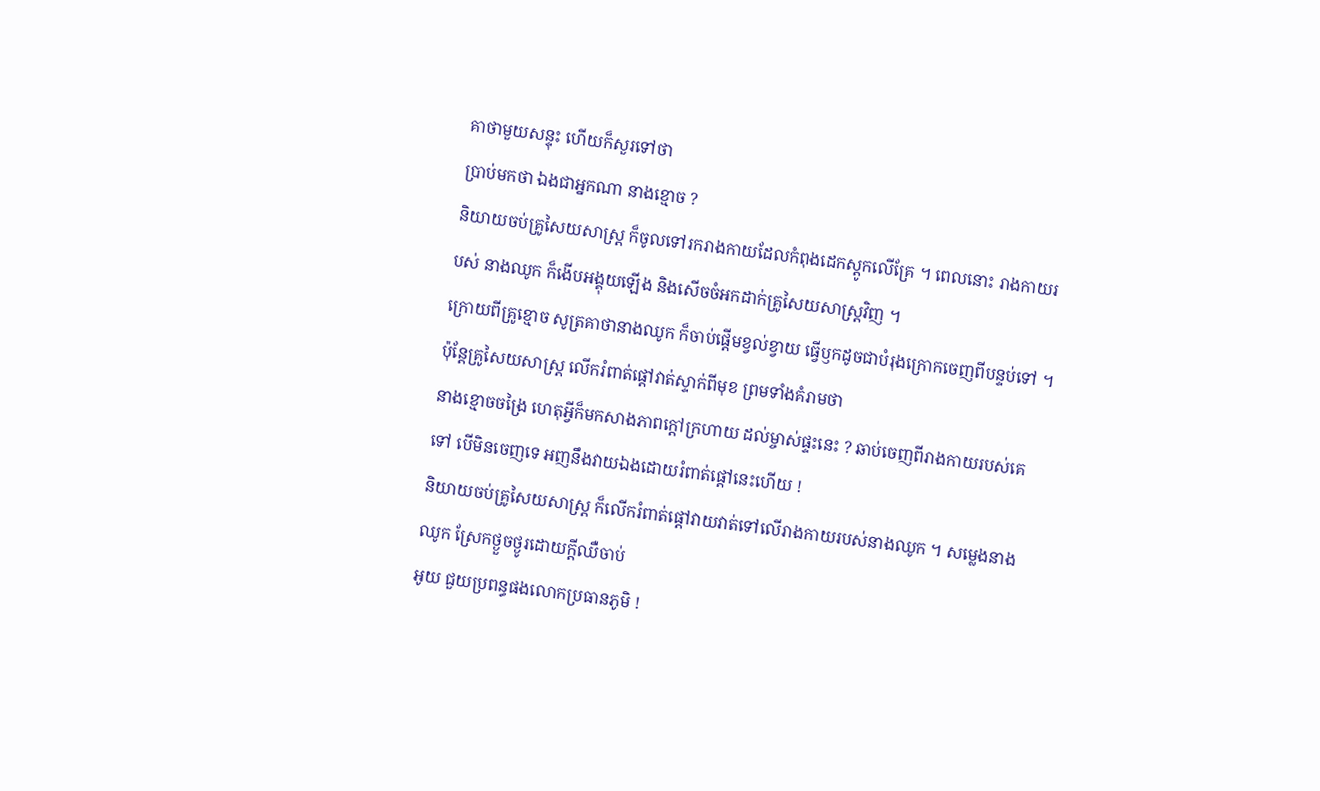គាថាមួយសន្ទុះ ហើយក៏សួរទៅថា
ប្រាប់មកថា ឯងជាអ្នកណា នាងខ្មោច ?
និយាយចប់គ្រូសៃយសាស្រ្ត ក៏ចូលទៅរករាងកាយដែលកំពុងដេកស្ដូកលើគ្រែ ។ ពេលនោះ រាងកាយរបស់ នាងឈូក ក៏ងើបអង្គុយឡើង និងសើចចំអកដាក់គ្រូសៃយសាស្រ្តវិញ ។
ក្រោយពីគ្រូខ្មោច សូត្រគាថានាងឈូក ក៏ចាប់ផ្ដើមខ្វល់ខ្វាយ ធ្វើឫកដូចជាបំរុងក្រោកចេញពីបន្ទប់ទៅ ។ ប៉ុន្តែគ្រូសៃយសាស្រ្ត លើករំពាត់ផ្ដៅវាត់ស្ទាក់ពីមុខ ព្រមទាំងគំរាមថា
នាងខ្មោចចង្រៃ ហេតុអ្វីក៏មកសាងភាពក្ដៅក្រហាយ ដល់ម្ចាស់ផ្ទះនេះ ? ឆាប់ចេញពីរាងកាយរបស់គេទៅ បើមិនចេញទេ អញនឹងវាយឯងដោយរំពាត់ផ្ដៅនេះហើយ !
និយាយចប់គ្រូសៃយសាស្រ្ត ក៏លើករំពាត់ផ្ដៅវាយវាត់ទៅលើរាងកាយរបស់នាងឈូក ។ សម្លេងនាងឈូក ស្រែកថ្ងួចថ្ងូរដោយក្ដីឈឺចាប់
អូយ ជួយប្រពន្ធផងលោកប្រធានភូមិ !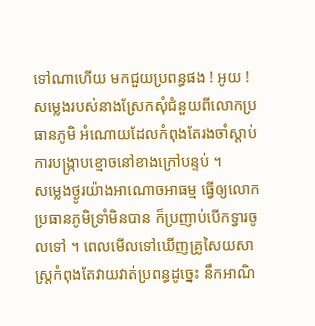ទៅណាហើយ មកជួយប្រពន្ធផង ! អូយ !
សម្លេងរបស់នាងស្រែកសុំជំនួយពីលោកប្រធានភូមិ អំណោយដែលកំពុងតែរងចាំស្ដាប់ ការបង្រ្កាបខ្មោចនៅខាងក្រៅបន្ទប់ ។
សម្លេងថ្ងូរយ៉ាងអាណោចអាធម្ម ធ្វើឲ្យលោកប្រធានភូមិទ្រាំមិនបាន ក៏ប្រញាប់បើកទ្វារចូលទៅ ។ ពេលមើលទៅឃើញគ្រូសៃយសាស្រ្តកំពុងតែវាយវាត់ប្រពន្ធដូច្នេះ នឹកអាណិ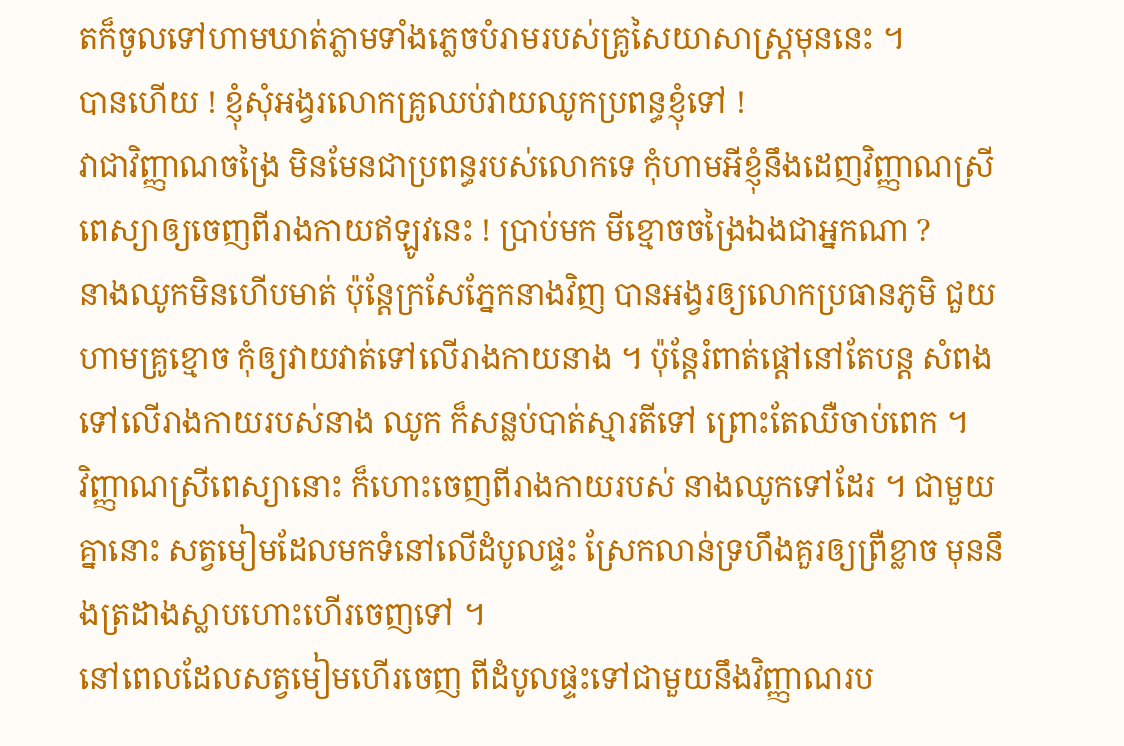តក៏ចូលទៅហាមឃាត់ភ្លាមទាំងភ្លេចបំរាមរបស់គ្រូសៃយាសាស្រ្តមុននេះ ។
បានហើយ ! ខ្ញុំសុំអង្វរលោកគ្រូឈប់វាយឈូកប្រពន្ធខ្ញុំទៅ !
វាជាវិញ្ញាណចង្រៃ មិនមែនជាប្រពន្ធរបស់លោកទេ កុំហាមអីខ្ញុំនឹងដេញវិញ្ញាណស្រីពេស្យាឲ្យចេញពីរាងកាយឥឡូវនេះ ! ប្រាប់មក មីខ្មោចចង្រៃឯងជាអ្នកណា ?
នាងឈូកមិនហើបមាត់ ប៉ុន្តែក្រសែភ្នែកនាងវិញ បានអង្វរឲ្យលោកប្រធានភូមិ ជួយហាមគ្រូខ្មោច កុំឲ្យវាយវាត់ទៅលើរាងកាយនាង ។ ប៉ុន្តែរំពាត់ផ្ដៅនៅតែបន្ត សំពងទៅលើរាងកាយរបស់នាង ឈូក ក៏សន្លប់បាត់ស្មារតីទៅ ព្រោះតែឈឺចាប់ពេក ។
វិញ្ញាណស្រីពេស្យានោះ ក៏ហោះចេញពីរាងកាយរបស់ នាងឈូកទៅដែរ ។ ជាមួយគ្នានោះ សត្វមៀមដែលមកទំនៅលើដំបូលផ្ទះ ស្រែកលាន់ទ្រហឹងគួរឲ្យព្រឺខ្លាច មុននឹងត្រដាងស្លាបហោះហើរចេញទៅ ។
នៅពេលដែលសត្វមៀមហើរចេញ ពីដំបូលផ្ទះទៅជាមួយនឹងវិញ្ញាណរប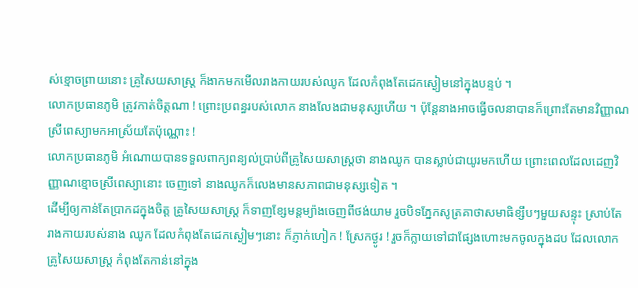ស់ខ្មោចព្រាយនោះ គ្រូសៃយសាស្រ្ត ក៏ងាកមកមើលរាងកាយរបស់ឈូក ដែលកំពុងតែដេកស្ងៀមនៅក្នុងបន្ទប់ ។
លោកប្រធានភូមិ ត្រូវកាត់ចិត្តណា ! ព្រោះប្រពន្ធរបស់លោក នាងលែងជាមនុស្សហើយ ។ ប៉ុន្តែនាងអាចធ្វើចលនាបានក៏ព្រោះតែមានវិញ្ញាណស្រីពេស្យាមកអាស្រ័យតែប៉ុណ្ណោះ !
លោកប្រធានភូមិ អំណោយបានទទួលពាក្យពន្យល់ប្រាប់ពីគ្រូសៃយសាស្រ្តថា នាងឈូក បានស្លាប់ជាយូរមកហើយ ព្រោះពេលដែលដេញវិញ្ញាណខ្មោចស្រីពេស្យានោះ ចេញទៅ នាងឈូកក៏លេងមានសភាពជាមនុស្សទៀត ។
ដើម្បីឲ្យកាន់តែប្រាកដក្នុងចិត្ត គ្រូសៃយសាស្រ្ត ក៏ទាញខ្សែមន្តម្យ៉ាងចេញពីថង់យាម រួចបិទភ្នែកសូត្រគាថាសមាធិខ្សឹបៗមួយសន្ទុះ ស្រាប់តែរាងកាយរបស់នាង ឈូក ដែលកំពុងតែដេកស្ងៀមៗនោះ ក៏ភ្ញាក់ហៀក ! ស្រែកថ្ងូរ ! រួចក៏ក្លាយទៅជាផ្សែងហោះមកចូលក្នុងដប ដែលលោកគ្រូសៃយសាស្រ្ត កំពុងតែកាន់នៅក្នុង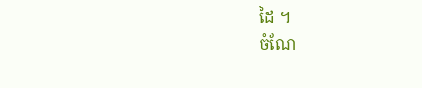ដៃ ។
ចំណែ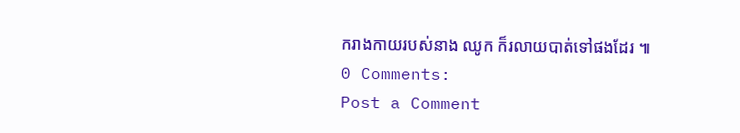ករាងកាយរបស់នាង ឈូក ក៏រលាយបាត់ទៅផងដែរ ៕
0 Comments:
Post a Comment